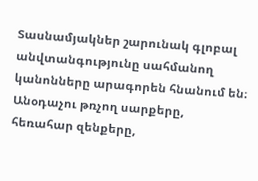Տասնամյակներ շարունակ գլոբալ անվտանգությունը սահմանող կանոնները արագորեն հնանում են։ Անօդաչու թռչող սարքերը, հեռահար զենքերը,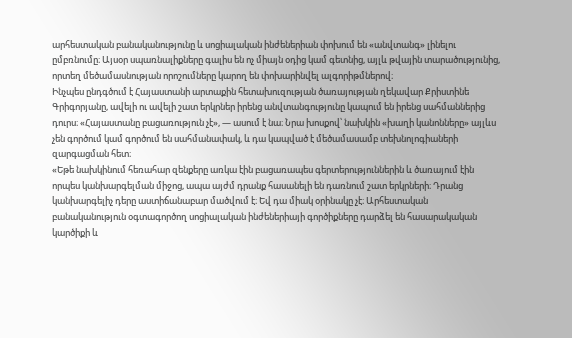արհեստական բանականությունը և սոցիալական ինժեներիան փոխում են «անվտանգ» լինելու ըմբռնումը։ Այսօր սպառնալիքները գալիս են ոչ միայն օդից կամ գետնից, այլև թվային տարածությունից, որտեղ մեծամասնության որոշումները կարող են փոխարինվել ալգորիթմներով։
Ինչպես ընդգծում է Հայաստանի արտաքին հետախուզության ծառայության ղեկավար Քրիստինե Գրիգորյանը, ավելի ու ավելի շատ երկրներ իրենց անվտանգությունը կապում են իրենց սահմաններից դուրս։ «Հայաստանը բացառություն չէ», — ասում է նա։ Նրա խոսքով՝ նախկին «խաղի կանոնները» այլևս չեն գործում կամ գործում են սահմանափակ, և դա կապված է մեծամասամբ տեխնոլոգիաների զարգացման հետ։
«Եթե նախկինում հեռահար զենքերը առկա էին բացառապես գերտերություններին և ծառայում էին որպես կանխարգելման միջոց, ապա այժմ դրանք հասանելի են դառնում շատ երկրների։ Դրանց կանխարգելիչ դերը աստիճանաբար մածվում է։ Եվ դա միակ օրինակը չէ։ Արհեստական բանականություն օգտագործող սոցիալական ինժեներիայի գործիքները դարձել են հասարակական կարծիքի և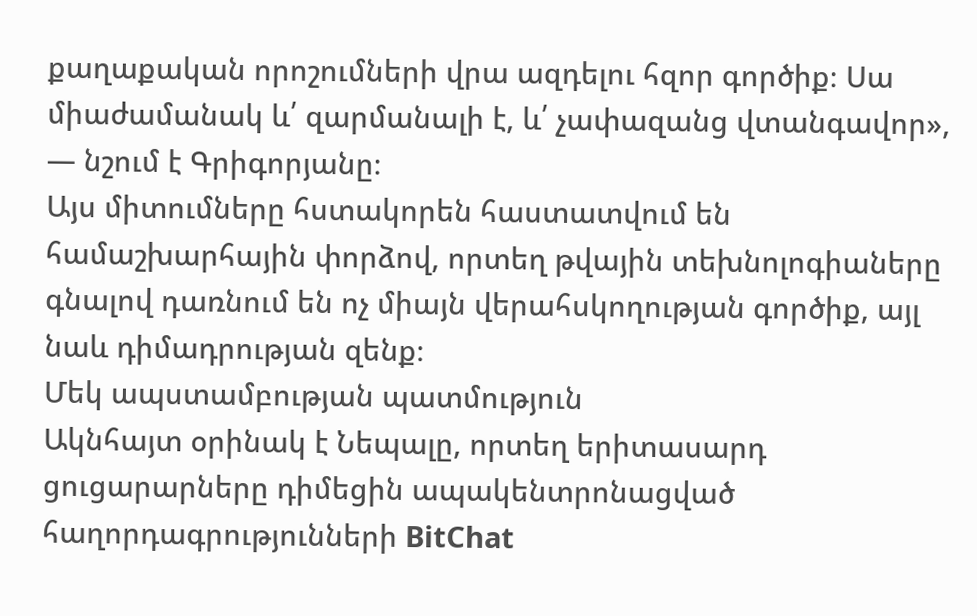քաղաքական որոշումների վրա ազդելու հզոր գործիք։ Սա միաժամանակ և՛ զարմանալի է, և՛ չափազանց վտանգավոր», — նշում է Գրիգորյանը։
Այս միտումները հստակորեն հաստատվում են համաշխարհային փորձով, որտեղ թվային տեխնոլոգիաները գնալով դառնում են ոչ միայն վերահսկողության գործիք, այլ նաև դիմադրության զենք։
Մեկ ապստամբության պատմություն
Ակնհայտ օրինակ է Նեպալը, որտեղ երիտասարդ ցուցարարները դիմեցին ապակենտրոնացված հաղորդագրությունների BitChat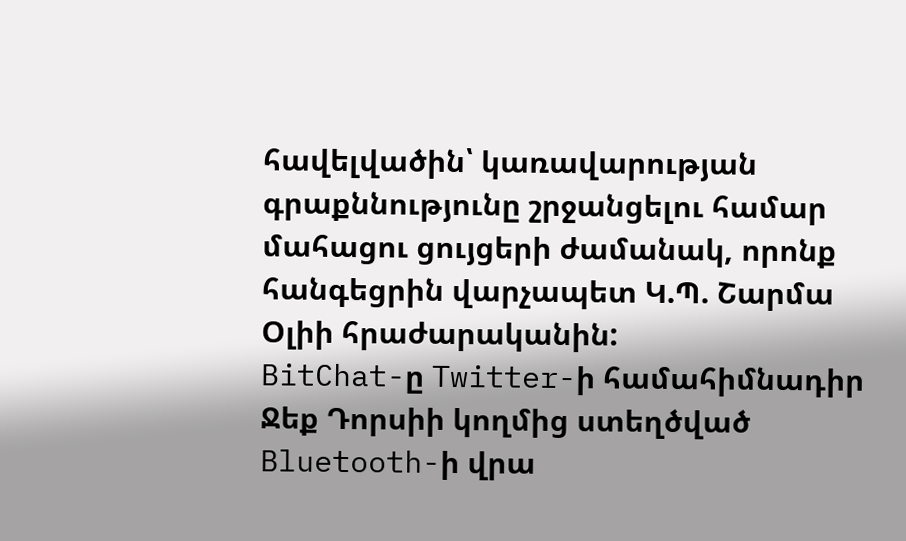հավելվածին՝ կառավարության գրաքննությունը շրջանցելու համար մահացու ցույցերի ժամանակ, որոնք հանգեցրին վարչապետ Կ.Պ. Շարմա Օլիի հրաժարականին:
BitChat-ը Twitter-ի համահիմնադիր Ջեք Դորսիի կողմից ստեղծված Bluetooth-ի վրա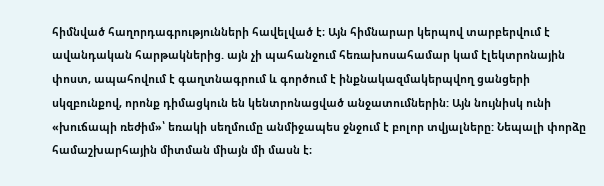հիմնված հաղորդագրությունների հավելված է։ Այն հիմնարար կերպով տարբերվում է ավանդական հարթակներից. այն չի պահանջում հեռախոսահամար կամ էլեկտրոնային փոստ, ապահովում է գաղտնագրում և գործում է ինքնակազմակերպվող ցանցերի սկզբունքով, որոնք դիմացկուն են կենտրոնացված անջատումներին: Այն նույնիսկ ունի «խուճապի ռեժիմ»՝ եռակի սեղմումը անմիջապես ջնջում է բոլոր տվյալները: Նեպալի փորձը համաշխարհային միտման միայն մի մասն է։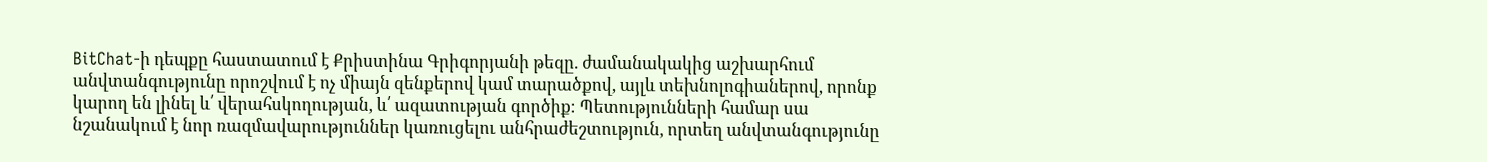BitChat-ի դեպքը հաստատում է Քրիստինա Գրիգորյանի թեզը. ժամանակակից աշխարհում անվտանգությունը որոշվում է ոչ միայն զենքերով կամ տարածքով, այլև տեխնոլոգիաներով, որոնք կարող են լինել և՛ վերահսկողության, և՛ ազատության գործիք։ Պետությունների համար սա նշանակում է նոր ռազմավարություններ կառուցելու անհրաժեշտություն, որտեղ անվտանգությունը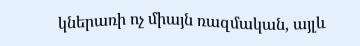կներառի ոչ միայն ռազմական, այլև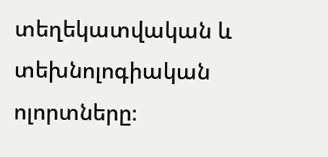տեղեկատվական և տեխնոլոգիական ոլորտները։